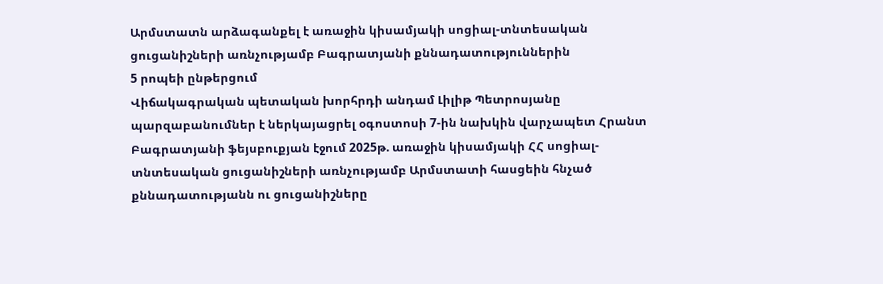Արմստատն արձագանքել է առաջին կիսամյակի սոցիալ-տնտեսական ցուցանիշների առնչությամբ Բագրատյանի քննադատություններին
5 րոպեի ընթերցում
Վիճակագրական պետական խորհրդի անդամ Լիլիթ Պետրոսյանը պարզաբանումներ է ներկայացրել օգոստոսի 7-ին նախկին վարչապետ Հրանտ Բագրատյանի ֆեյսբուքյան էջում 2025թ. առաջին կիսամյակի ՀՀ սոցիալ-տնտեսական ցուցանիշների առնչությամբ Արմստատի հասցեին հնչած քննադատությանն ու ցուցանիշները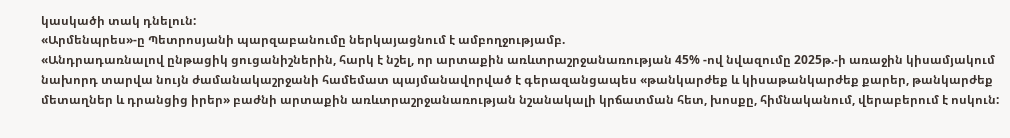կասկածի տակ դնելուն:
«Արմենպրես»-ը Պետրոսյանի պարզաբանումը ներկայացնում է ամբողջությամբ.
«Անդրադառնալով ընթացիկ ցուցանիշներին, հարկ է նշել, որ արտաքին առևտրաշրջանառության 45% -ով նվազումը 2025թ.-ի առաջին կիսամյակում նախորդ տարվա նույն ժամանակաշրջանի համեմատ պայմանավորված է գերազանցապես «թանկարժեք և կիսաթանկարժեք քարեր, թանկարժեք մետաղներ և դրանցից իրեր» բաժնի արտաքին առևտրաշրջանառության նշանակալի կրճատման հետ, խոսքը, հիմնականում, վերաբերում է ոսկուն: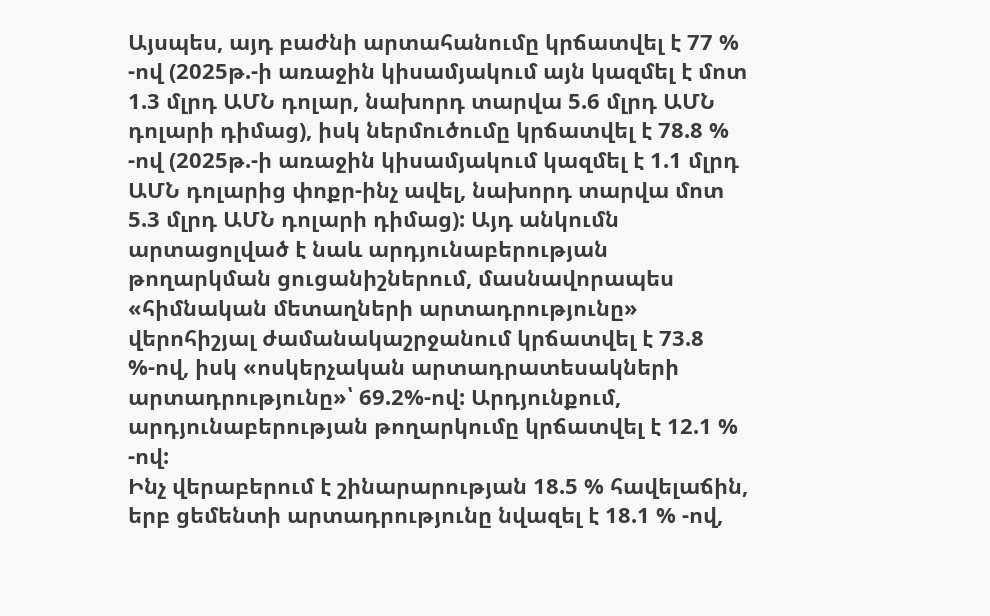Այսպես, այդ բաժնի արտահանումը կրճատվել է 77 % -ով (2025թ.-ի առաջին կիսամյակում այն կազմել է մոտ 1.3 մլրդ ԱՄՆ դոլար, նախորդ տարվա 5.6 մլրդ ԱՄՆ դոլարի դիմաց), իսկ ներմուծումը կրճատվել է 78.8 % -ով (2025թ.-ի առաջին կիսամյակում կազմել է 1.1 մլրդ ԱՄՆ դոլարից փոքր-ինչ ավել, նախորդ տարվա մոտ 5.3 մլրդ ԱՄՆ դոլարի դիմաց): Այդ անկումն արտացոլված է նաև արդյունաբերության թողարկման ցուցանիշներում, մասնավորապես «հիմնական մետաղների արտադրությունը» վերոհիշյալ ժամանակաշրջանում կրճատվել է 73.8 %-ով, իսկ «ոսկերչական արտադրատեսակների արտադրությունը»՝ 69.2%-ով: Արդյունքում, արդյունաբերության թողարկումը կրճատվել է 12.1 % -ով:
Ինչ վերաբերում է շինարարության 18.5 % հավելաճին, երբ ցեմենտի արտադրությունը նվազել է 18.1 % -ով,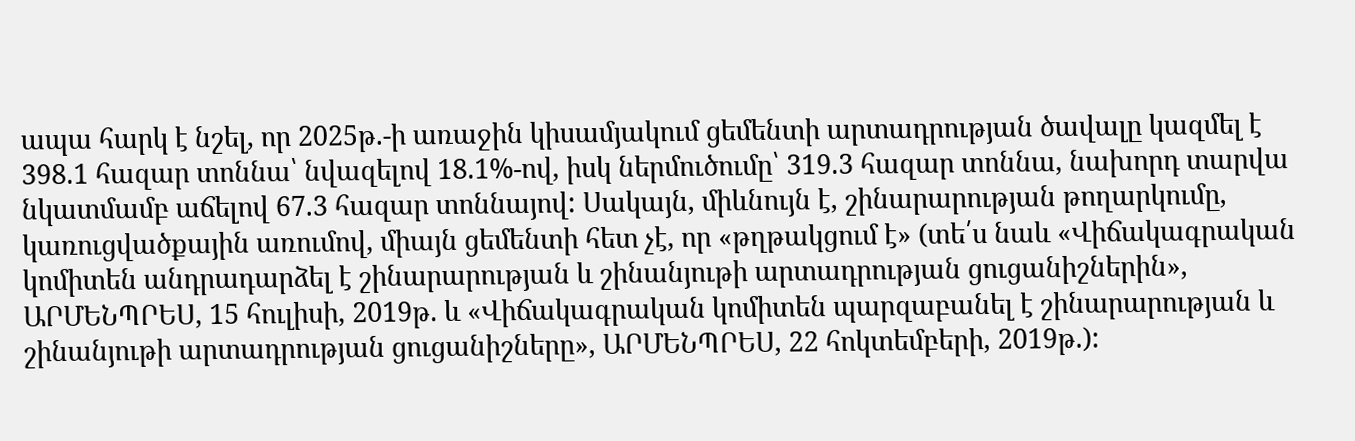ապա հարկ է նշել, որ 2025թ.-ի առաջին կիսամյակում ցեմենտի արտադրության ծավալը կազմել է 398.1 հազար տոննա՝ նվազելով 18.1%-ով, իսկ ներմուծումը՝ 319.3 հազար տոննա, նախորդ տարվա նկատմամբ աճելով 67.3 հազար տոննայով: Սակայն, միևնույն է, շինարարության թողարկումը, կառուցվածքային առումով, միայն ցեմենտի հետ չէ, որ «թղթակցում է» (տե՛ս նաև «Վիճակագրական կոմիտեն անդրադարձել է շինարարության և շինանյութի արտադրության ցուցանիշներին», ԱՐՄԵՆՊՐԵՍ, 15 հուլիսի, 2019թ. և «Վիճակագրական կոմիտեն պարզաբանել է շինարարության և շինանյութի արտադրության ցուցանիշները», ԱՐՄԵՆՊՐԵՍ, 22 հոկտեմբերի, 2019թ.):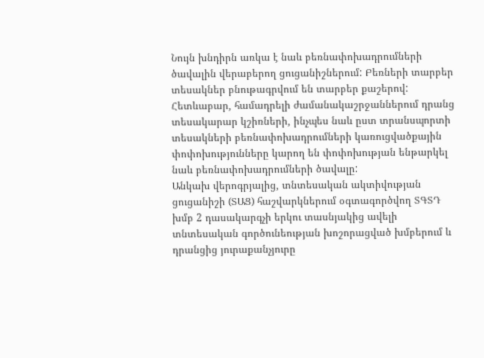Նույն խնդիրն առկա է նաև բեռնափոխադրումների ծավալին վերաբերող ցուցանիշներում: Բեռների տարբեր տեսակներ բնութագրվում են տարբեր քաշերով: Հետևաբար, համադրելի ժամանակաշրջաններում դրանց տեսակարար կշիռների, ինչպես նաև ըստ տրանսպորտի տեսակների բեռնափոխադրումների կառուցվածքային փոփոխությունները կարող են փոփոխության ենթարկել նաև բեռնափոխադրումների ծավալը:
Անկախ վերոգրյալից, տնտեսական ակտիվության ցուցանիշի (ՏԱՑ) հաշվարկներում օգտագործվող ՏԳՏԴ խմբ 2 դասակարգչի երկու տասնյակից ավելի տնտեսական գործունեության խոշորացված խմբերում և դրանցից յուրաքանչյուրը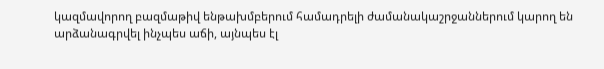կազմավորող բազմաթիվ ենթախմբերում համադրելի ժամանակաշրջաններում կարող են արձանագրվել ինչպես աճի, այնպես էլ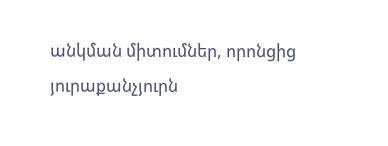անկման միտումներ, որոնցից յուրաքանչյուրն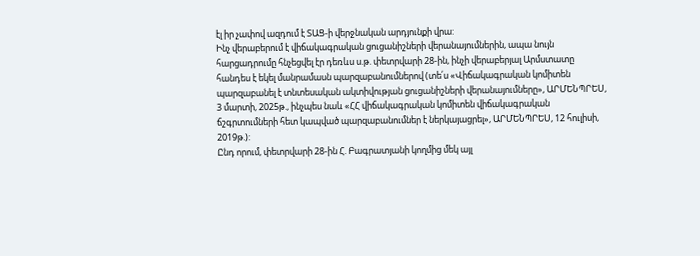էլ իր չափով ազդում է ՏԱՑ-ի վերջնական արդյունքի վրա:
Ինչ վերաբերում է վիճակագրական ցուցանիշների վերանայումներին, ապա նույն հարցադրումը հնչեցվել էր դեռևս ս.թ. փետրվարի 28-ին, ինչի վերաբերյալ Արմստատը հանդես է եկել մանրամասն պարզաբանումներով (տե՛ս «Վիճակագրական կոմիտեն պարզաբանել է տնտեսական ակտիվության ցուցանիշների վերանայումները», ԱՐՄԵՆՊՐԵՍ, 3 մարտի, 2025թ., ինչպես նաև «ՀՀ վիճակագրական կոմիտեն վիճակագրական ճշգրտումների հետ կապված պարզաբանումներ է ներկայացրել», ԱՐՄԵՆՊՐԵՍ, 12 հուլիսի, 2019թ.):
Ընդ որում, փետրվարի 28-ին Հ. Բագրատյանի կողմից մեկ այլ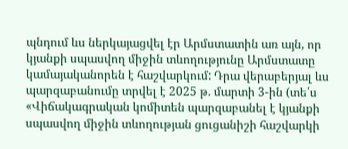պնդում ևս ներկայացվել էր Արմստատին առ այն, որ կյանքի սպասվող միջին տևողությունը Արմստատը կամայականորեն է հաշվարկում: Դրա վերաբերյալ ևս պարզաբանումը տրվել է 2025 թ. մարտի 3-ին (տե՛ս «Վիճակագրական կոմիտեն պարզաբանել է կյանքի սպասվող միջին տևողության ցուցանիշի հաշվարկի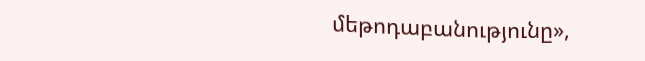մեթոդաբանությունը»,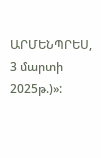ԱՐՄԵՆՊՐԵՍ, 3 մարտի 2025թ.)»: